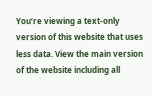You’re viewing a text-only version of this website that uses less data. View the main version of the website including all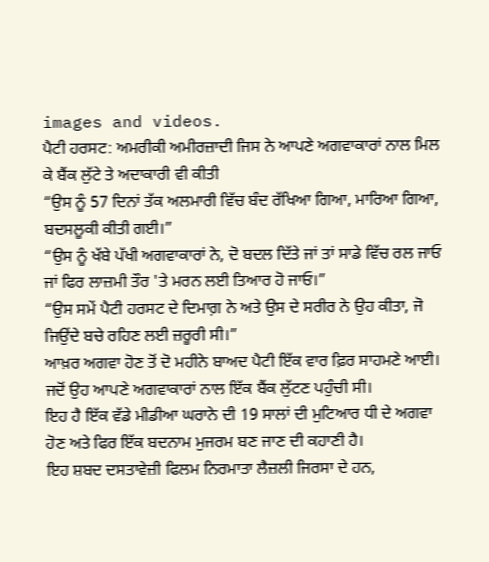images and videos.
ਪੈਟੀ ਹਰਸਟ: ਅਮਰੀਕੀ ਅਮੀਰਜ਼ਾਦੀ ਜਿਸ ਨੇ ਆਪਣੇ ਅਗਵਾਕਾਰਾਂ ਨਾਲ ਮਿਲ ਕੇ ਬੈਂਕ ਲੁੱਟੇ ਤੇ ਅਦਾਕਾਰੀ ਵੀ ਕੀਤੀ
“ਉਸ ਨੂੰ 57 ਦਿਨਾਂ ਤੱਕ ਅਲਮਾਰੀ ਵਿੱਚ ਬੰਦ ਰੱਖਿਆ ਗਿਆ, ਮਾਰਿਆ ਗਿਆ, ਬਦਸਲੂਕੀ ਕੀਤੀ ਗਈ।”
“ਉਸ ਨੂੰ ਖੱਬੇ ਪੱਖੀ ਅਗਵਾਕਾਰਾਂ ਨੇ, ਦੋ ਬਦਲ ਦਿੱਤੇ ਜਾਂ ਤਾਂ ਸਾਡੇ ਵਿੱਚ ਰਲ ਜਾਓ ਜਾਂ ਫਿਰ ਲਾਜ਼ਮੀ ਤੌਰ 'ਤੇ ਮਰਨ ਲਈ ਤਿਆਰ ਹੋ ਜਾਓ।”
“ਉਸ ਸਮੇਂ ਪੈਟੀ ਹਰਸਟ ਦੇ ਦਿਮਾਗ਼ ਨੇ ਅਤੇ ਉਸ ਦੇ ਸਰੀਰ ਨੇ ਉਹ ਕੀਤਾ, ਜੋ ਜਿਉਂਦੇ ਬਚੇ ਰਹਿਣ ਲਈ ਜ਼ਰੂਰੀ ਸੀ।”
ਆਖ਼ਰ ਅਗਵਾ ਹੋਣ ਤੋਂ ਦੋ ਮਹੀਨੇ ਬਾਅਦ ਪੈਟੀ ਇੱਕ ਵਾਰ ਫ਼ਿਰ ਸਾਹਮਣੇ ਆਈ। ਜਦੋਂ ਉਹ ਆਪਣੇ ਅਗਵਾਕਾਰਾਂ ਨਾਲ ਇੱਕ ਬੈਂਕ ਲੁੱਟਣ ਪਹੁੰਚੀ ਸੀ।
ਇਹ ਹੈ ਇੱਕ ਵੱਡੇ ਮੀਡੀਆ ਘਰਾਨੇ ਦੀ 19 ਸਾਲਾਂ ਦੀ ਮੁਟਿਆਰ ਧੀ ਦੇ ਅਗਵਾ ਹੋਣ ਅਤੇ ਫਿਰ ਇੱਕ ਬਦਨਾਮ ਮੁਜਰਮ ਬਣ ਜਾਣ ਦੀ ਕਹਾਣੀ ਹੈ।
ਇਹ ਸ਼ਬਦ ਦਸਤਾਵੇਜ਼ੀ ਫਿਲਮ ਨਿਰਮਾਤਾ ਲੈਜ਼ਲੀ ਜਿਰਸਾ ਦੇ ਹਨ,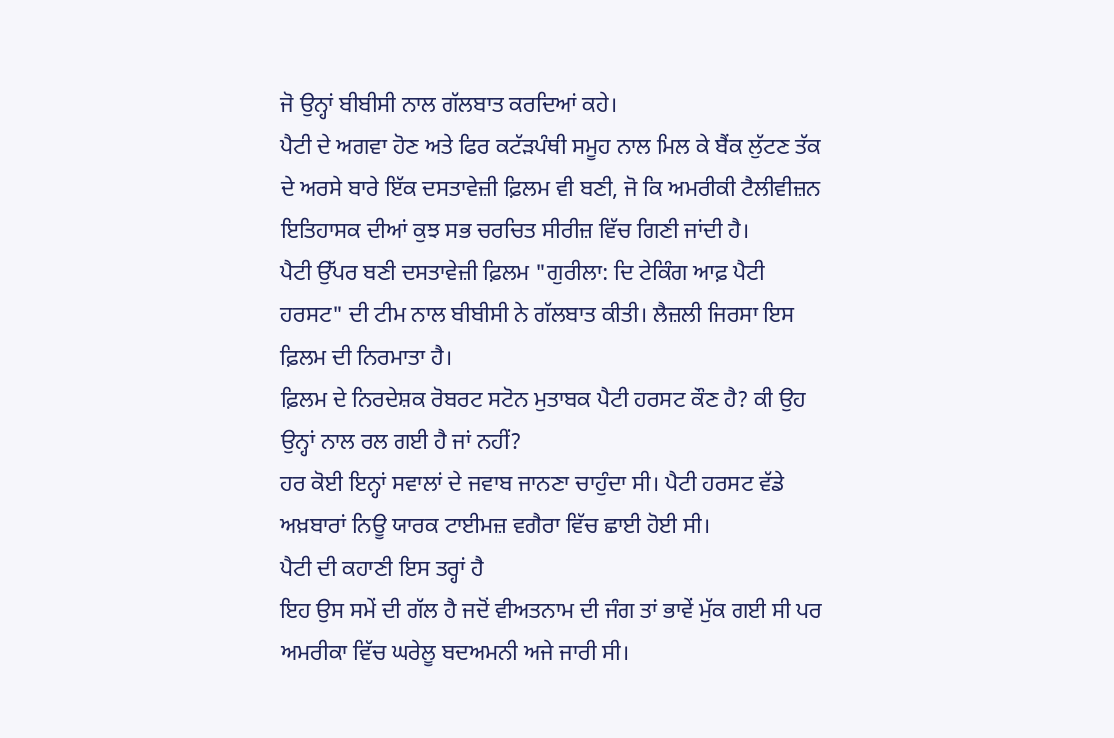ਜੋ ਉਨ੍ਹਾਂ ਬੀਬੀਸੀ ਨਾਲ ਗੱਲਬਾਤ ਕਰਦਿਆਂ ਕਹੇ।
ਪੈਟੀ ਦੇ ਅਗਵਾ ਹੋਣ ਅਤੇ ਫਿਰ ਕਟੱੜਪੰਥੀ ਸਮੂਹ ਨਾਲ ਮਿਲ ਕੇ ਬੈਂਕ ਲੁੱਟਣ ਤੱਕ ਦੇ ਅਰਸੇ ਬਾਰੇ ਇੱਕ ਦਸਤਾਵੇਜ਼ੀ ਫ਼ਿਲਮ ਵੀ ਬਣੀ, ਜੋ ਕਿ ਅਮਰੀਕੀ ਟੈਲੀਵੀਜ਼ਨ ਇਤਿਹਾਸਕ ਦੀਆਂ ਕੁਝ ਸਭ ਚਰਚਿਤ ਸੀਰੀਜ਼ ਵਿੱਚ ਗਿਣੀ ਜਾਂਦੀ ਹੈ।
ਪੈਟੀ ਉੱਪਰ ਬਣੀ ਦਸਤਾਵੇਜ਼ੀ ਫ਼ਿਲਮ "ਗੁਰੀਲਾ: ਦਿ ਟੇਕਿੰਗ ਆਫ਼ ਪੈਟੀ ਹਰਸਟ" ਦੀ ਟੀਮ ਨਾਲ ਬੀਬੀਸੀ ਨੇ ਗੱਲਬਾਤ ਕੀਤੀ। ਲੈਜ਼ਲੀ ਜਿਰਸਾ ਇਸ ਫ਼ਿਲਮ ਦੀ ਨਿਰਮਾਤਾ ਹੈ।
ਫ਼ਿਲਮ ਦੇ ਨਿਰਦੇਸ਼ਕ ਰੋਬਰਟ ਸਟੋਨ ਮੁਤਾਬਕ ਪੈਟੀ ਹਰਸਟ ਕੌਣ ਹੈ? ਕੀ ਉਹ ਉਨ੍ਹਾਂ ਨਾਲ ਰਲ ਗਈ ਹੈ ਜਾਂ ਨਹੀਂ?
ਹਰ ਕੋਈ ਇਨ੍ਹਾਂ ਸਵਾਲਾਂ ਦੇ ਜਵਾਬ ਜਾਨਣਾ ਚਾਹੁੰਦਾ ਸੀ। ਪੈਟੀ ਹਰਸਟ ਵੱਡੇ ਅਖ਼ਬਾਰਾਂ ਨਿਊ ਯਾਰਕ ਟਾਈਮਜ਼ ਵਗੈਰਾ ਵਿੱਚ ਛਾਈ ਹੋਈ ਸੀ।
ਪੈਟੀ ਦੀ ਕਹਾਣੀ ਇਸ ਤਰ੍ਹਾਂ ਹੈ
ਇਹ ਉਸ ਸਮੇਂ ਦੀ ਗੱਲ ਹੈ ਜਦੋਂ ਵੀਅਤਨਾਮ ਦੀ ਜੰਗ ਤਾਂ ਭਾਵੇਂ ਮੁੱਕ ਗਈ ਸੀ ਪਰ ਅਮਰੀਕਾ ਵਿੱਚ ਘਰੇਲੂ ਬਦਅਮਨੀ ਅਜੇ ਜਾਰੀ ਸੀ।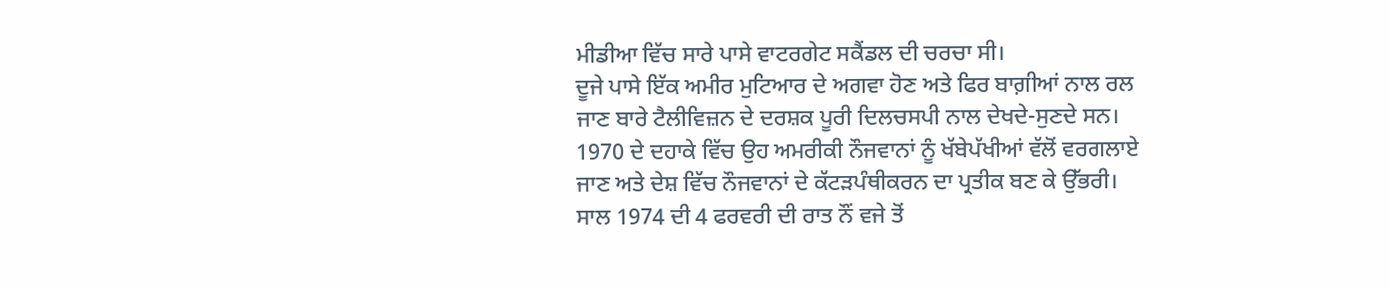ਮੀਡੀਆ ਵਿੱਚ ਸਾਰੇ ਪਾਸੇ ਵਾਟਰਗੇਟ ਸਕੈਂਡਲ ਦੀ ਚਰਚਾ ਸੀ।
ਦੂਜੇ ਪਾਸੇ ਇੱਕ ਅਮੀਰ ਮੁਟਿਆਰ ਦੇ ਅਗਵਾ ਹੋਣ ਅਤੇ ਫਿਰ ਬਾਗ਼ੀਆਂ ਨਾਲ ਰਲ ਜਾਣ ਬਾਰੇ ਟੈਲੀਵਿਜ਼ਨ ਦੇ ਦਰਸ਼ਕ ਪੂਰੀ ਦਿਲਚਸਪੀ ਨਾਲ ਦੇਖਦੇ-ਸੁਣਦੇ ਸਨ।
1970 ਦੇ ਦਹਾਕੇ ਵਿੱਚ ਉਹ ਅਮਰੀਕੀ ਨੌਜਵਾਨਾਂ ਨੂੰ ਖੱਬੇਪੱਖੀਆਂ ਵੱਲੋਂ ਵਰਗਲਾਏ ਜਾਣ ਅਤੇ ਦੇਸ਼ ਵਿੱਚ ਨੌਜਵਾਨਾਂ ਦੇ ਕੱਟੜਪੰਥੀਕਰਨ ਦਾ ਪ੍ਰਤੀਕ ਬਣ ਕੇ ਉੱਭਰੀ।
ਸਾਲ 1974 ਦੀ 4 ਫਰਵਰੀ ਦੀ ਰਾਤ ਨੌਂ ਵਜੇ ਤੋਂ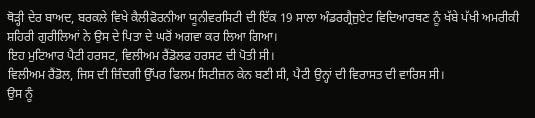ਥੋੜ੍ਹੀ ਦੇਰ ਬਾਅਦ, ਬਰਕਲੇ ਵਿਖੇ ਕੈਲੀਫੋਰਨੀਆ ਯੂਨੀਵਰਸਿਟੀ ਦੀ ਇੱਕ 19 ਸਾਲਾ ਅੰਡਰਗ੍ਰੈਜੁਏਟ ਵਿਦਿਆਰਥਣ ਨੂੰ ਖੱਬੇ ਪੱਖੀ ਅਮਰੀਕੀ ਸ਼ਹਿਰੀ ਗੁਰੀਲਿਆਂ ਨੇ ਉਸ ਦੇ ਪਿਤਾ ਦੇ ਘਰੋਂ ਅਗਵਾ ਕਰ ਲਿਆ ਗਿਆ।
ਇਹ ਮੁਟਿਆਰ ਪੈਟੀ ਹਰਸਟ, ਵਿਲੀਅਮ ਰੈਂਡੋਲਫ ਹਰਸਟ ਦੀ ਪੋਤੀ ਸੀ।
ਵਿਲੀਅਮ ਰੈਂਡੋਲ, ਜਿਸ ਦੀ ਜ਼ਿੰਦਗੀ ਉੱਪਰ ਫਿਲਮ ਸਿਟੀਜ਼ਨ ਕੇਨ ਬਣੀ ਸੀ, ਪੈਟੀ ਉਨ੍ਹਾਂ ਦੀ ਵਿਰਾਸਤ ਦੀ ਵਾਰਿਸ ਸੀ।
ਉਸ ਨੂੰ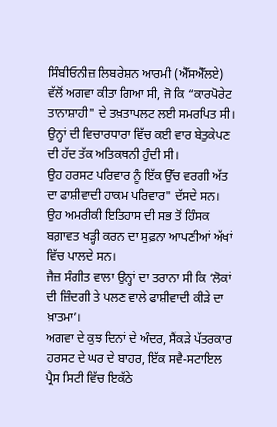ਸਿੰਬੀਓਨੀਜ਼ ਲਿਬਰੇਸ਼ਨ ਆਰਮੀ (ਐੱਸਐੱਲਏ) ਵੱਲੋਂ ਅਗਵਾ ਕੀਤਾ ਗਿਆ ਸੀ, ਜੋ ਕਿ “ਕਾਰਪੋਰੇਟ ਤਾਨਾਸ਼ਾਹੀ" ਦੇ ਤਖ਼ਤਾਪਲਟ ਲਈ ਸਮਰਪਿਤ ਸੀ।
ਉਨ੍ਹਾਂ ਦੀ ਵਿਚਾਰਧਾਰਾ ਵਿੱਚ ਕਈ ਵਾਰ ਬੇਤੁਕੇਪਣ ਦੀ ਹੱਦ ਤੱਕ ਅਤਿਕਥਨੀ ਹੁੰਦੀ ਸੀ।
ਉਹ ਹਰਸਟ ਪਰਿਵਾਰ ਨੂੰ ਇੱਕ ਉੱਚ ਵਰਗੀ ਅੱਤ ਦਾ ਫਾਸ਼ੀਵਾਦੀ ਹਾਕਮ ਪਰਿਵਾਰ" ਦੱਸਦੇ ਸਨ।
ਉਹ ਅਮਰੀਕੀ ਇਤਿਹਾਸ ਦੀ ਸਭ ਤੋਂ ਹਿੰਸਕ ਬਗ਼ਾਵਤ ਖੜ੍ਹੀ ਕਰਨ ਦਾ ਸੁਫ਼ਨਾ ਆਪਣੀਆਂ ਅੱਖਾਂ ਵਿੱਚ ਪਾਲਦੇ ਸਨ।
ਜੈਜ਼ ਸੰਗੀਤ ਵਾਲਾ ਉਨ੍ਹਾਂ ਦਾ ਤਰਾਨਾ ਸੀ ਕਿ ‘ਲੋਕਾਂ ਦੀ ਜ਼ਿੰਦਗੀ ਤੇ ਪਲਣ ਵਾਲੇ ਫਾਸ਼ੀਵਾਦੀ ਕੀੜੇ ਦਾ ਖ਼ਾਤਮਾ’।
ਅਗਵਾ ਦੇ ਕੁਝ ਦਿਨਾਂ ਦੇ ਅੰਦਰ, ਸੈਂਕੜੇ ਪੱਤਰਕਾਰ ਹਰਸਟ ਦੇ ਘਰ ਦੇ ਬਾਹਰ, ਇੱਕ ਸਵੈ-ਸਟਾਇਲ ਪ੍ਰੈਸ ਸਿਟੀ ਵਿੱਚ ਇਕੱਠੇ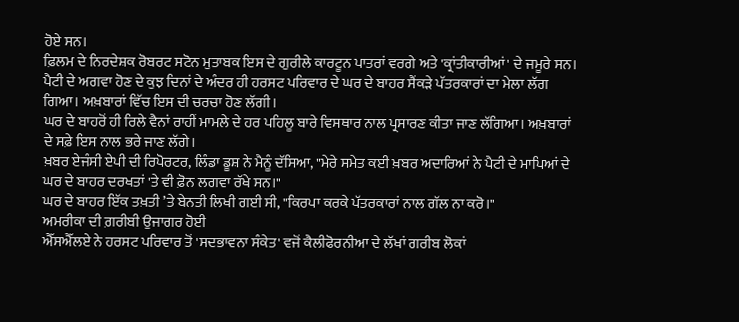ਹੋਏ ਸਨ।
ਫ਼ਿਲਮ ਦੇ ਨਿਰਦੇਸ਼ਕ ਰੋਬਰਟ ਸਟੋਨ ਮੁਤਾਬਕ ਇਸ ਦੇ ਗੁਰੀਲੇ ਕਾਰਟੂਨ ਪਾਤਰਾਂ ਵਰਗੇ ਅਤੇ 'ਕ੍ਰਾਂਤੀਕਾਰੀਆਂ' ਦੇ ਜਮੂਰੇ ਸਨ।
ਪੈਟੀ ਦੇ ਅਗਵਾ ਹੋਣ ਦੇ ਕੁਝ ਦਿਨਾਂ ਦੇ ਅੰਦਰ ਹੀ ਹਰਸਟ ਪਰਿਵਾਰ ਦੇ ਘਰ ਦੇ ਬਾਹਰ ਸੈਂਕੜੇ ਪੱਤਰਕਾਰਾਂ ਦਾ ਮੇਲਾ ਲੱਗ ਗਿਆ। ਅਖ਼ਬਾਰਾਂ ਵਿੱਚ ਇਸ ਦੀ ਚਰਚਾ ਹੋਣ ਲੱਗੀ।
ਘਰ ਦੇ ਬਾਹਰੋਂ ਹੀ ਰਿਲੇ ਵੈਨਾਂ ਰਾਹੀਂ ਮਾਮਲੇ ਦੇ ਹਰ ਪਹਿਲੂ ਬਾਰੇ ਵਿਸਥਾਰ ਨਾਲ ਪ੍ਰਸਾਰਣ ਕੀਤਾ ਜਾਣ ਲੱਗਿਆ। ਅਖ਼ਬਾਰਾਂ ਦੇ ਸਫ਼ੇ ਇਸ ਨਾਲ ਭਰੇ ਜਾਣ ਲੱਗੇ।
ਖ਼ਬਰ ਏਜੰਸੀ ਏਪੀ ਦੀ ਰਿਪੋਰਟਰ, ਲਿੰਡਾ ਡੂਸ਼ ਨੇ ਮੈਨੂੰ ਦੱਸਿਆ, "ਮੇਰੇ ਸਮੇਤ ਕਈ ਖ਼ਬਰ ਅਦਾਰਿਆਂ ਨੇ ਪੈਟੀ ਦੇ ਮਾਪਿਆਂ ਦੇ ਘਰ ਦੇ ਬਾਹਰ ਦਰਖਤਾਂ 'ਤੇ ਵੀ ਫ਼ੋਨ ਲਗਵਾ ਰੱਖੇ ਸਨ।"
ਘਰ ਦੇ ਬਾਹਰ ਇੱਕ ਤਖ਼ਤੀ ’ਤੇ ਬੇਨਤੀ ਲਿਖੀ ਗਈ ਸੀ, "ਕਿਰਪਾ ਕਰਕੇ ਪੱਤਰਕਾਰਾਂ ਨਾਲ ਗੱਲ ਨਾ ਕਰੋ।"
ਅਮਰੀਕਾ ਦੀ ਗ਼ਰੀਬੀ ਉਜਾਗਰ ਹੋਈ
ਐੱਸਐੱਲਏ ਨੇ ਹਰਸਟ ਪਰਿਵਾਰ ਤੋਂ 'ਸਦਭਾਵਨਾ ਸੰਕੇਤ' ਵਜੋਂ ਕੈਲੀਫੋਰਨੀਆ ਦੇ ਲੱਖਾਂ ਗਰੀਬ ਲੋਕਾਂ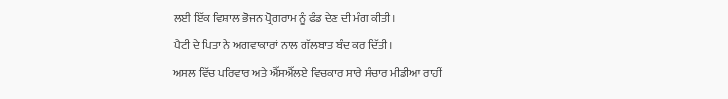ਲਈ ਇੱਕ ਵਿਸ਼ਾਲ ਭੋਜਨ ਪ੍ਰੋਗਰਾਮ ਨੂੰ ਫੰਡ ਦੇਣ ਦੀ ਮੰਗ ਕੀਤੀ।
ਪੈਟੀ ਦੇ ਪਿਤਾ ਨੇ ਅਗਵਾਕਾਰਾਂ ਨਾਲ ਗੱਲਬਾਤ ਬੰਦ ਕਰ ਦਿੱਤੀ।
ਅਸਲ ਵਿੱਚ ਪਰਿਵਾਰ ਅਤੇ ਐੱਸਐੱਲਏ ਵਿਚਕਾਰ ਸਾਰੇ ਸੰਚਾਰ ਮੀਡੀਆ ਰਾਹੀਂ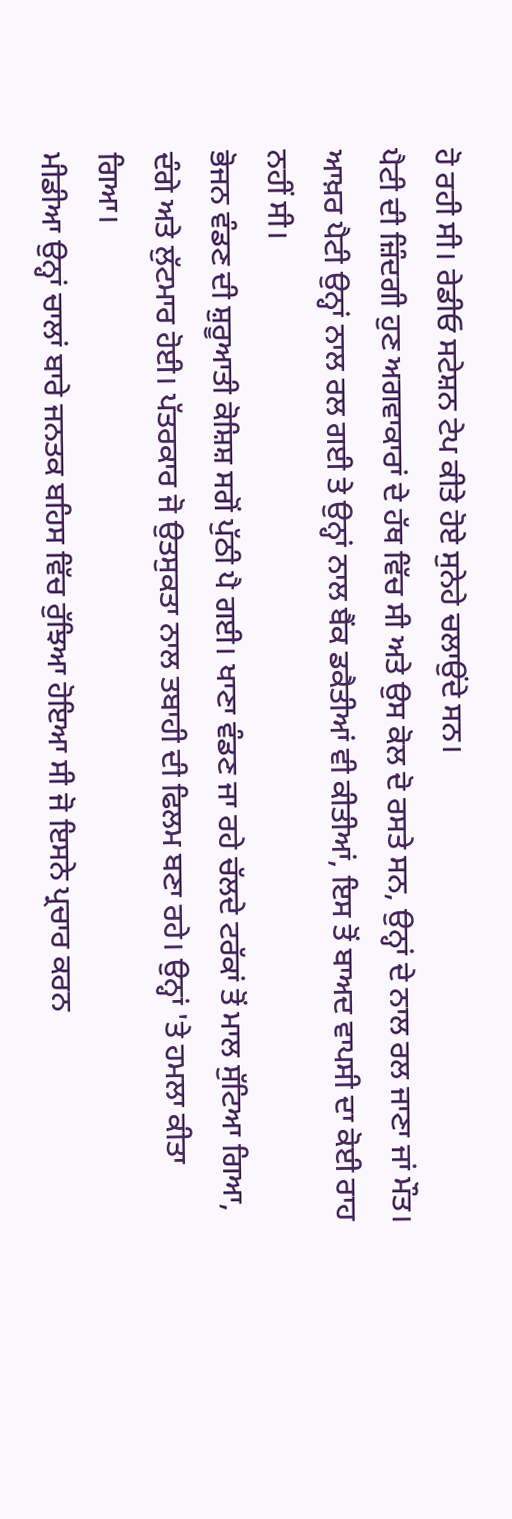ਹੋ ਰਹੀ ਸੀ। ਰੇਡੀਓ ਸਟੇਸ਼ਨ ਟੇਪ ਕੀਤੇ ਹੋਏ ਸੁਨੇਹੇ ਚਲਾਉਂਦੇ ਸਨ।
ਪੈਟੀ ਦੀ ਜ਼ਿੰਦਗੀ ਹੁਣ ਅਗਵਾਕਾਰਾਂ ਦੇ ਹੱਥ ਵਿੱਚ ਸੀ ਅਤੇ ਉਸ ਕੋਲ ਦੋ ਰਸਤੇ ਸਨ, ਉਨ੍ਹਾਂ ਦੇ ਨਾਲ ਰਲ ਜਾਣਾ ਜਾਂ ਮੌਤ।
ਆਖ਼ਰ ਪੈਟੀ ਉਨ੍ਹਾਂ ਨਾਲ ਰਲ ਗਈ ਤੇ ਉਨ੍ਹਾਂ ਨਾਲ ਬੈਂਕ ਡਕੈਤੀਆਂ ਵੀ ਕੀਤੀਆਂ, ਇਸ ਤੋਂ ਬਾਅਦ ਵਾਪਸੀ ਦਾ ਕੋਈ ਰਾਹ ਨਹੀਂ ਸੀ।
ਭੋਜਨ ਵੰਡਣ ਦੀ ਸ਼ੁਰੂਆਤੀ ਕੋਸ਼ਿਸ਼ ਸਗੋਂ ਪੁੱਠੀ ਪੈ ਗਈ। ਖਾਣਾ ਵੰਡਣ ਜਾ ਰਹੇ ਚੱਲਦੇ ਟਰੱਕਾਂ ਤੋਂ ਮਾਲ ਸੁੱਟਿਆ ਗਿਆ, ਦੰਗੇ ਅਤੇ ਲੁੱਟਮਾਰ ਹੋਈ। ਪੱਤਰਕਾਰ ਜੋ ਉਤਸੁਕਤਾ ਨਾਲ ਤਬਾਹੀ ਦੀ ਫਿਲਮ ਬਣਾ ਰਹੇ। ਉਨ੍ਹਾਂ 'ਤੇ ਹਮਲਾ ਕੀਤਾ ਗਿਆ।
ਮੀਡੀਆ ਉਨ੍ਹਾਂ ਚਾਲਾਂ ਬਾਰੇ ਜਨਤਕ ਬਹਿਸ ਵਿੱਚ ਰੁੱਝਿਆ ਹੋਇਆ ਸੀ ਜੋ ਇਸਨੇ ਪ੍ਰਚਾਰ ਕਰਨ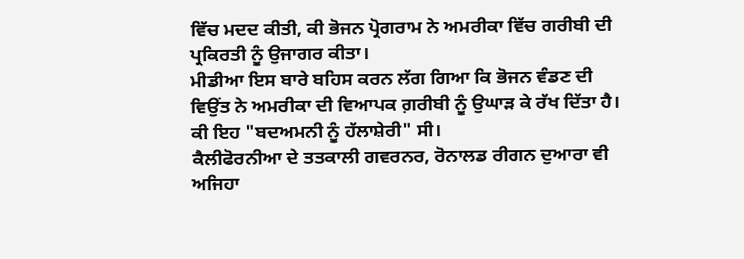ਵਿੱਚ ਮਦਦ ਕੀਤੀ, ਕੀ ਭੋਜਨ ਪ੍ਰੋਗਰਾਮ ਨੇ ਅਮਰੀਕਾ ਵਿੱਚ ਗਰੀਬੀ ਦੀ ਪ੍ਰਕਿਰਤੀ ਨੂੰ ਉਜਾਗਰ ਕੀਤਾ।
ਮੀਡੀਆ ਇਸ ਬਾਰੇ ਬਹਿਸ ਕਰਨ ਲੱਗ ਗਿਆ ਕਿ ਭੋਜਨ ਵੰਡਣ ਦੀ ਵਿਉਂਤ ਨੇ ਅਮਰੀਕਾ ਦੀ ਵਿਆਪਕ ਗ਼ਰੀਬੀ ਨੂੰ ਉਘਾੜ ਕੇ ਰੱਖ ਦਿੱਤਾ ਹੈ। ਕੀ ਇਹ "ਬਦਅਮਨੀ ਨੂੰ ਹੱਲਾਸ਼ੇਰੀ" ਸੀ।
ਕੈਲੀਫੋਰਨੀਆ ਦੇ ਤਤਕਾਲੀ ਗਵਰਨਰ, ਰੋਨਾਲਡ ਰੀਗਨ ਦੁਆਰਾ ਵੀ ਅਜਿਹਾ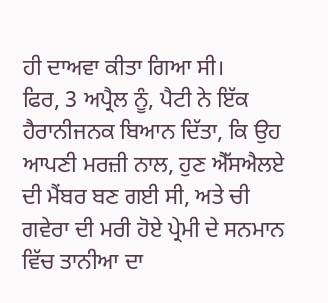ਹੀ ਦਾਅਵਾ ਕੀਤਾ ਗਿਆ ਸੀ।
ਫਿਰ, 3 ਅਪ੍ਰੈਲ ਨੂੰ, ਪੈਟੀ ਨੇ ਇੱਕ ਹੈਰਾਨੀਜਨਕ ਬਿਆਨ ਦਿੱਤਾ, ਕਿ ਉਹ ਆਪਣੀ ਮਰਜ਼ੀ ਨਾਲ, ਹੁਣ ਐੱਸਐਲਏ ਦੀ ਮੈਂਬਰ ਬਣ ਗਈ ਸੀ, ਅਤੇ ਚੀ ਗਵੇਰਾ ਦੀ ਮਰੀ ਹੋਏ ਪ੍ਰੇਮੀ ਦੇ ਸਨਮਾਨ ਵਿੱਚ ਤਾਨੀਆ ਦਾ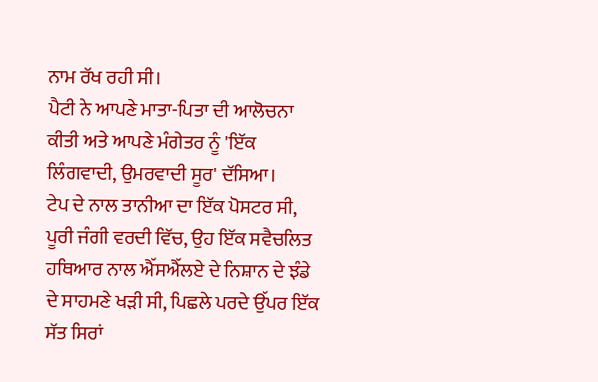ਨਾਮ ਰੱਖ ਰਹੀ ਸੀ।
ਪੈਟੀ ਨੇ ਆਪਣੇ ਮਾਤਾ-ਪਿਤਾ ਦੀ ਆਲੋਚਨਾ ਕੀਤੀ ਅਤੇ ਆਪਣੇ ਮੰਗੇਤਰ ਨੂੰ 'ਇੱਕ ਲਿੰਗਵਾਦੀ, ਉਮਰਵਾਦੀ ਸੂਰ' ਦੱਸਿਆ।
ਟੇਪ ਦੇ ਨਾਲ ਤਾਨੀਆ ਦਾ ਇੱਕ ਪੋਸਟਰ ਸੀ, ਪੂਰੀ ਜੰਗੀ ਵਰਦੀ ਵਿੱਚ, ਉਹ ਇੱਕ ਸਵੈਚਲਿਤ ਹਥਿਆਰ ਨਾਲ ਐੱਸਐੱਲਏ ਦੇ ਨਿਸ਼ਾਨ ਦੇ ਝੰਡੇ ਦੇ ਸਾਹਮਣੇ ਖੜੀ ਸੀ, ਪਿਛਲੇ ਪਰਦੇ ਉੱਪਰ ਇੱਕ ਸੱਤ ਸਿਰਾਂ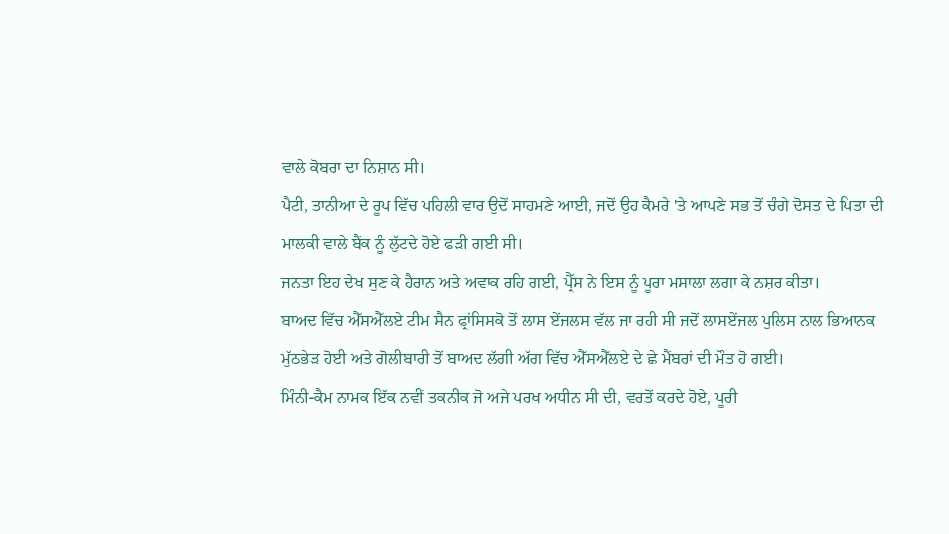ਵਾਲੇ ਕੋਬਰਾ ਦਾ ਨਿਸ਼ਾਨ ਸੀ।
ਪੈਟੀ, ਤਾਨੀਆ ਦੇ ਰੂਪ ਵਿੱਚ ਪਹਿਲੀ ਵਾਰ ਉਦੋਂ ਸਾਹਮਣੇ ਆਈ, ਜਦੋਂ ਉਹ ਕੈਮਰੇ 'ਤੇ ਆਪਣੇ ਸਭ ਤੋਂ ਚੰਗੇ ਦੋਸਤ ਦੇ ਪਿਤਾ ਦੀ ਮਾਲਕੀ ਵਾਲੇ ਬੈਂਕ ਨੂੰ ਲੁੱਟਦੇ ਹੋਏ ਫੜੀ ਗਈ ਸੀ।
ਜਨਤਾ ਇਹ ਦੇਖ ਸੁਣ ਕੇ ਹੈਰਾਨ ਅਤੇ ਅਵਾਕ ਰਹਿ ਗਈ, ਪ੍ਰੈੱਸ ਨੇ ਇਸ ਨੂੰ ਪੂਰਾ ਮਸਾਲਾ ਲਗਾ ਕੇ ਨਸ਼ਰ ਕੀਤਾ।
ਬਾਅਦ ਵਿੱਚ ਐੱਸਐੱਲਏ ਟੀਮ ਸੈਨ ਫ੍ਰਾਂਸਿਸਕੋ ਤੋਂ ਲਾਸ ਏਂਜਲਸ ਵੱਲ ਜਾ ਰਹੀ ਸੀ ਜਦੋਂ ਲਾਸਏਂਜਲ ਪੁਲਿਸ ਨਾਲ ਭਿਆਨਕ ਮੁੱਠਭੇੜ ਹੋਈ ਅਤੇ ਗੋਲੀਬਾਰੀ ਤੋਂ ਬਾਅਦ ਲੱਗੀ ਅੱਗ ਵਿੱਚ ਐੱਸਐੱਲਏ ਦੇ ਛੇ ਮੈਂਬਰਾਂ ਦੀ ਮੌਤ ਹੋ ਗਈ।
ਮਿੰਨੀ-ਕੈਮ ਨਾਮਕ ਇੱਕ ਨਵੀਂ ਤਕਨੀਕ ਜੋ ਅਜੇ ਪਰਖ ਅਧੀਨ ਸੀ ਦੀ, ਵਰਤੋਂ ਕਰਦੇ ਹੋਏ, ਪੂਰੀ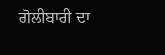ਗੋਲੀਬਾਰੀ ਦਾ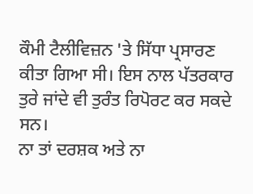ਕੌਮੀ ਟੈਲੀਵਿਜ਼ਨ 'ਤੇ ਸਿੱਧਾ ਪ੍ਰਸਾਰਣ ਕੀਤਾ ਗਿਆ ਸੀ। ਇਸ ਨਾਲ ਪੱਤਰਕਾਰ ਤੁਰੇ ਜਾਂਦੇ ਵੀ ਤੁਰੰਤ ਰਿਪੋਰਟ ਕਰ ਸਕਦੇ ਸਨ।
ਨਾ ਤਾਂ ਦਰਸ਼ਕ ਅਤੇ ਨਾ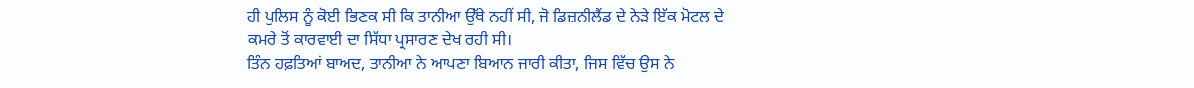ਹੀ ਪੁਲਿਸ ਨੂੰ ਕੋਈ ਭਿਣਕ ਸੀ ਕਿ ਤਾਨੀਆ ਉੱਥੇ ਨਹੀਂ ਸੀ, ਜੋ ਡਿਜ਼ਨੀਲੈਂਡ ਦੇ ਨੇੜੇ ਇੱਕ ਮੋਟਲ ਦੇ ਕਮਰੇ ਤੋਂ ਕਾਰਵਾਈ ਦਾ ਸਿੱਧਾ ਪ੍ਰਸਾਰਣ ਦੇਖ ਰਹੀ ਸੀ।
ਤਿੰਨ ਹਫ਼ਤਿਆਂ ਬਾਅਦ, ਤਾਨੀਆ ਨੇ ਆਪਣਾ ਬਿਆਨ ਜਾਰੀ ਕੀਤਾ, ਜਿਸ ਵਿੱਚ ਉਸ ਨੇ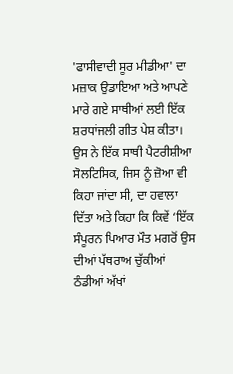'ਫਾਸੀਵਾਦੀ ਸੂਰ ਮੀਡੀਆ' ਦਾ ਮਜ਼ਾਕ ਉਡਾਇਆ ਅਤੇ ਆਪਣੇ ਮਾਰੇ ਗਏ ਸਾਥੀਆਂ ਲਈ ਇੱਕ ਸ਼ਰਧਾਂਜਲੀ ਗੀਤ ਪੇਸ਼ ਕੀਤਾ।
ਉਸ ਨੇ ਇੱਕ ਸਾਥੀ ਪੈਟਰੀਸ਼ੀਆ ਸੋਲਟਿਸਿਕ, ਜਿਸ ਨੂੰ ਜ਼ੋਆ ਵੀ ਕਿਹਾ ਜਾਂਦਾ ਸੀ, ਦਾ ਹਵਾਲਾ ਦਿੱਤਾ ਅਤੇ ਕਿਹਾ ਕਿ ਕਿਵੇਂ ‘ਇੱਕ ਸੰਪੂਰਨ ਪਿਆਰ ਮੌਤ ਮਗਰੋਂ ਉਸ ਦੀਆਂ ਪੱਥਰਾਅ ਚੁੱਕੀਆਂ ਠੰਡੀਆਂ ਅੱਖਾਂ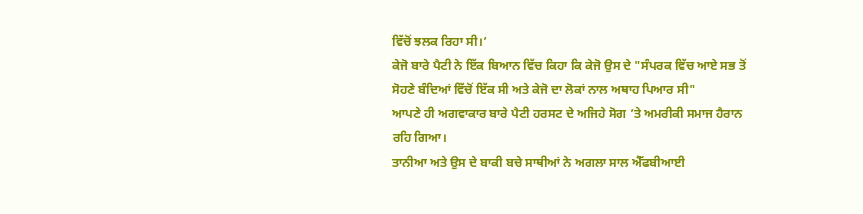ਵਿੱਚੋਂ ਝਲਕ ਰਿਹਾ ਸੀ।’
ਕੇਜੋ ਬਾਰੇ ਪੈਟੀ ਨੇ ਇੱਕ ਬਿਆਨ ਵਿੱਚ ਕਿਹਾ ਕਿ ਕੇਜੋ ਉਸ ਦੇ "ਸੰਪਰਕ ਵਿੱਚ ਆਏ ਸਭ ਤੋਂ ਸੋਹਣੇ ਬੰਦਿਆਂ ਵਿੱਚੋਂ ਇੱਕ ਸੀ ਅਤੇ ਕੇਜੋ ਦਾ ਲੋਕਾਂ ਨਾਲ ਅਥਾਹ ਪਿਆਰ ਸੀ"
ਆਪਣੇ ਹੀ ਅਗਵਾਕਾਰ ਬਾਰੇ ਪੈਟੀ ਹਰਸਟ ਦੇ ਅਜਿਹੇ ਸੋਗ ’ਤੇ ਅਮਰੀਕੀ ਸਮਾਜ ਹੈਰਾਨ ਰਹਿ ਗਿਆ।
ਤਾਨੀਆ ਅਤੇ ਉਸ ਦੇ ਬਾਕੀ ਬਚੇ ਸਾਥੀਆਂ ਨੇ ਅਗਲਾ ਸਾਲ ਐੱਫਬੀਆਈ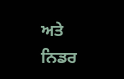ਅਤੇ ਨਿਡਰ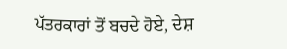ਪੱਤਰਕਾਰਾਂ ਤੋਂ ਬਚਦੇ ਹੋਏ, ਦੇਸ਼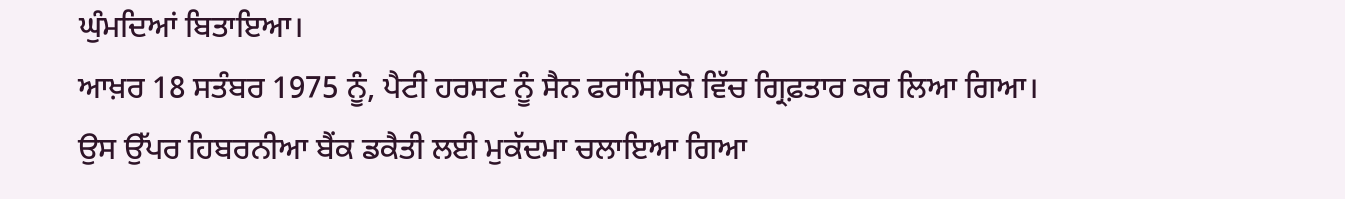ਘੁੰਮਦਿਆਂ ਬਿਤਾਇਆ।
ਆਖ਼ਰ 18 ਸਤੰਬਰ 1975 ਨੂੰ, ਪੈਟੀ ਹਰਸਟ ਨੂੰ ਸੈਨ ਫਰਾਂਸਿਸਕੋ ਵਿੱਚ ਗ੍ਰਿਫ਼ਤਾਰ ਕਰ ਲਿਆ ਗਿਆ।
ਉਸ ਉੱਪਰ ਹਿਬਰਨੀਆ ਬੈਂਕ ਡਕੈਤੀ ਲਈ ਮੁਕੱਦਮਾ ਚਲਾਇਆ ਗਿਆ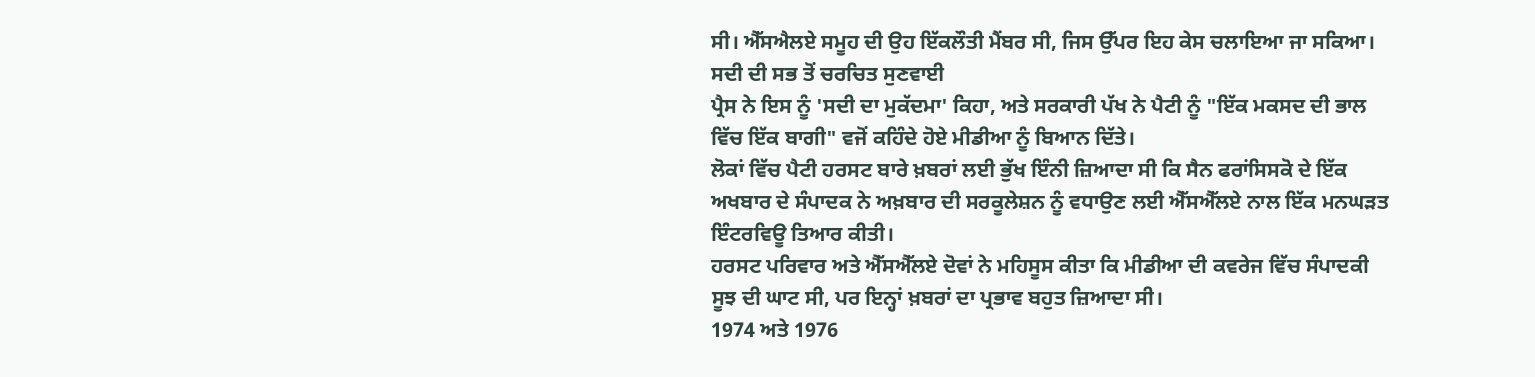ਸੀ। ਐੱਸਐਲਏ ਸਮੂਹ ਦੀ ਉਹ ਇੱਕਲੌਤੀ ਮੈਂਬਰ ਸੀ, ਜਿਸ ਉੱਪਰ ਇਹ ਕੇਸ ਚਲਾਇਆ ਜਾ ਸਕਿਆ।
ਸਦੀ ਦੀ ਸਭ ਤੋਂ ਚਰਚਿਤ ਸੁਣਵਾਈ
ਪ੍ਰੈਸ ਨੇ ਇਸ ਨੂੰ 'ਸਦੀ ਦਾ ਮੁਕੱਦਮਾ' ਕਿਹਾ, ਅਤੇ ਸਰਕਾਰੀ ਪੱਖ ਨੇ ਪੈਟੀ ਨੂੰ "ਇੱਕ ਮਕਸਦ ਦੀ ਭਾਲ ਵਿੱਚ ਇੱਕ ਬਾਗੀ" ਵਜੋਂ ਕਹਿੰਦੇ ਹੋਏ ਮੀਡੀਆ ਨੂੰ ਬਿਆਨ ਦਿੱਤੇ।
ਲੋਕਾਂ ਵਿੱਚ ਪੈਟੀ ਹਰਸਟ ਬਾਰੇ ਖ਼ਬਰਾਂ ਲਈ ਭੁੱਖ ਇੰਨੀ ਜ਼ਿਆਦਾ ਸੀ ਕਿ ਸੈਨ ਫਰਾਂਸਿਸਕੋ ਦੇ ਇੱਕ ਅਖਬਾਰ ਦੇ ਸੰਪਾਦਕ ਨੇ ਅਖ਼ਬਾਰ ਦੀ ਸਰਕੂਲੇਸ਼ਨ ਨੂੰ ਵਧਾਉਣ ਲਈ ਐੱਸਐੱਲਏ ਨਾਲ ਇੱਕ ਮਨਘੜਤ ਇੰਟਰਵਿਊ ਤਿਆਰ ਕੀਤੀ।
ਹਰਸਟ ਪਰਿਵਾਰ ਅਤੇ ਐੱਸਐੱਲਏ ਦੋਵਾਂ ਨੇ ਮਹਿਸੂਸ ਕੀਤਾ ਕਿ ਮੀਡੀਆ ਦੀ ਕਵਰੇਜ ਵਿੱਚ ਸੰਪਾਦਕੀ ਸੂਝ ਦੀ ਘਾਟ ਸੀ, ਪਰ ਇਨ੍ਹਾਂ ਖ਼ਬਰਾਂ ਦਾ ਪ੍ਰਭਾਵ ਬਹੁਤ ਜ਼ਿਆਦਾ ਸੀ।
1974 ਅਤੇ 1976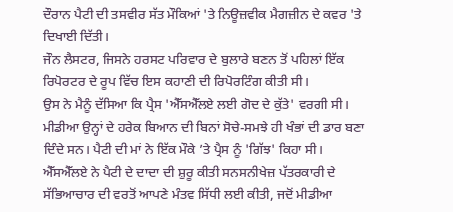ਦੌਰਾਨ ਪੈਟੀ ਦੀ ਤਸਵੀਰ ਸੱਤ ਮੌਕਿਆਂ 'ਤੇ ਨਿਊਜ਼ਵੀਕ ਮੈਗਜ਼ੀਨ ਦੇ ਕਵਰ 'ਤੇ ਦਿਖਾਈ ਦਿੱਤੀ।
ਜੌਨ ਲੈਸਟਰ, ਜਿਸਨੇ ਹਰਸਟ ਪਰਿਵਾਰ ਦੇ ਬੁਲਾਰੇ ਬਣਨ ਤੋਂ ਪਹਿਲਾਂ ਇੱਕ ਰਿਪੋਰਟਰ ਦੇ ਰੂਪ ਵਿੱਚ ਇਸ ਕਹਾਣੀ ਦੀ ਰਿਪੋਰਟਿੰਗ ਕੀਤੀ ਸੀ।
ਉਸ ਨੇ ਮੈਨੂੰ ਦੱਸਿਆ ਕਿ ਪ੍ਰੈਸ 'ਐੱਸਐੱਲਏ ਲਈ ਗੋਦ ਦੇ ਕੁੱਤੇ' ਵਰਗੀ ਸੀ। ਮੀਡੀਆ ਉਨ੍ਹਾਂ ਦੇ ਹਰੇਕ ਬਿਆਨ ਦੀ ਬਿਨਾਂ ਸੋਚੇ-ਸਮਝੇ ਹੀ ਖੰਭਾਂ ਦੀ ਡਾਰ ਬਣਾ ਦਿੰਦੇ ਸਨ। ਪੈਟੀ ਦੀ ਮਾਂ ਨੇ ਇੱਕ ਮੌਕੇ ’ਤੇ ਪ੍ਰੈਸ ਨੂੰ 'ਗਿੱਝ' ਕਿਹਾ ਸੀ।
ਐੱਸਐੱਲਏ ਨੇ ਪੈਟੀ ਦੇ ਦਾਦਾ ਦੀ ਸ਼ੁਰੂ ਕੀਤੀ ਸਨਸਨੀਖੇਜ਼ ਪੱਤਰਕਾਰੀ ਦੇ ਸੱਭਿਆਚਾਰ ਦੀ ਵਰਤੋਂ ਆਪਣੇ ਮੰਤਵ ਸਿੱਧੀ ਲਈ ਕੀਤੀ, ਜਦੋਂ ਮੀਡੀਆ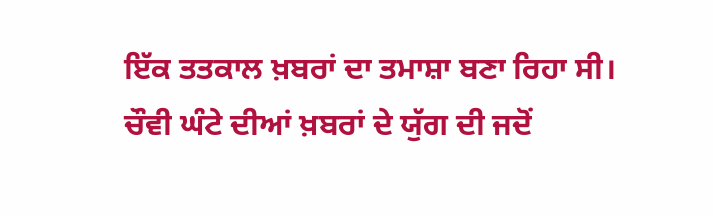ਇੱਕ ਤਤਕਾਲ ਖ਼ਬਰਾਂ ਦਾ ਤਮਾਸ਼ਾ ਬਣਾ ਰਿਹਾ ਸੀ।
ਚੌਵੀ ਘੰਟੇ ਦੀਆਂ ਖ਼ਬਰਾਂ ਦੇ ਯੁੱਗ ਦੀ ਜਦੋਂ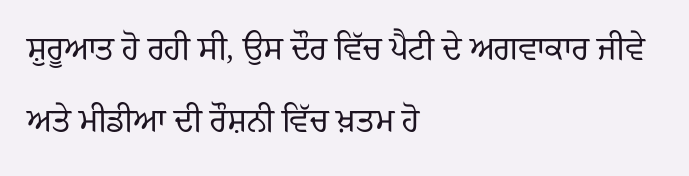ਸ਼ੁਰੂਆਤ ਹੋ ਰਹੀ ਸੀ, ਉਸ ਦੌਰ ਵਿੱਚ ਪੈਟੀ ਦੇ ਅਗਵਾਕਾਰ ਜੀਵੇ ਅਤੇ ਮੀਡੀਆ ਦੀ ਰੌਸ਼ਨੀ ਵਿੱਚ ਖ਼ਤਮ ਹੋ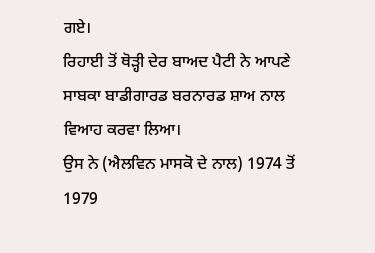ਗਏ।
ਰਿਹਾਈ ਤੋਂ ਥੋੜ੍ਹੀ ਦੇਰ ਬਾਅਦ ਪੈਟੀ ਨੇ ਆਪਣੇ ਸਾਬਕਾ ਬਾਡੀਗਾਰਡ ਬਰਨਾਰਡ ਸ਼ਾਅ ਨਾਲ ਵਿਆਹ ਕਰਵਾ ਲਿਆ।
ਉਸ ਨੇ (ਐਲਵਿਨ ਮਾਸਕੋ ਦੇ ਨਾਲ) 1974 ਤੋਂ 1979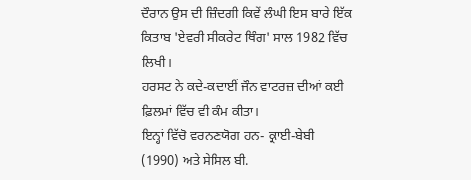ਦੌਰਾਨ ਉਸ ਦੀ ਜ਼ਿੰਦਗੀ ਕਿਵੇਂ ਲੰਘੀ ਇਸ ਬਾਰੇ ਇੱਕ ਕਿਤਾਬ 'ਏਵਰੀ ਸੀਕਰੇਟ ਥਿੰਗ' ਸਾਲ 1982 ਵਿੱਚ ਲਿਖੀ।
ਹਰਸਟ ਨੇ ਕਦੇ-ਕਦਾਈਂ ਜੌਨ ਵਾਟਰਜ਼ ਦੀਆਂ ਕਈ ਫ਼ਿਲਮਾਂ ਵਿੱਚ ਵੀ ਕੰਮ ਕੀਤਾ।
ਇਨ੍ਹਾਂ ਵਿੱਚੋ ਵਰਨਣਯੋਗ ਹਨ- ਕ੍ਰਾਈ-ਬੇਬੀ (1990) ਅਤੇ ਸੇਸਿਲ ਬੀ.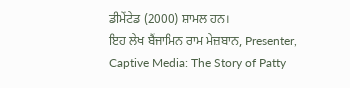ਡੀਮੇਂਟੇਡ (2000) ਸ਼ਾਮਲ ਹਨ।
ਇਹ ਲੇਖ ਬੈਂਜਾਮਿਨ ਰਾਮ ਮੇਜ਼ਬਾਨ, Presenter, Captive Media: The Story of Patty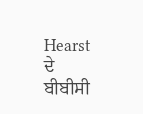Hearst ਦੇ ਬੀਬੀਸੀ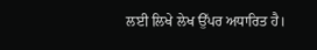ਲਈ ਲਿਖੇ ਲੇਖ ਉੱਪਰ ਅਧਾਰਿਤ ਹੈ।